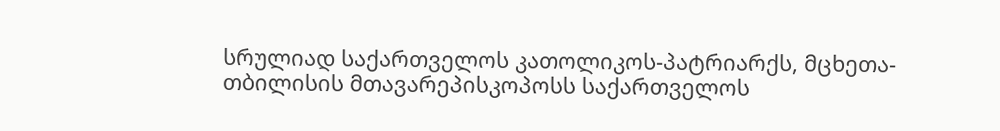სრულიად საქართველოს კათოლიკოს-პატრიარქს, მცხეთა-თბილისის მთავარეპისკოპოსს საქართველოს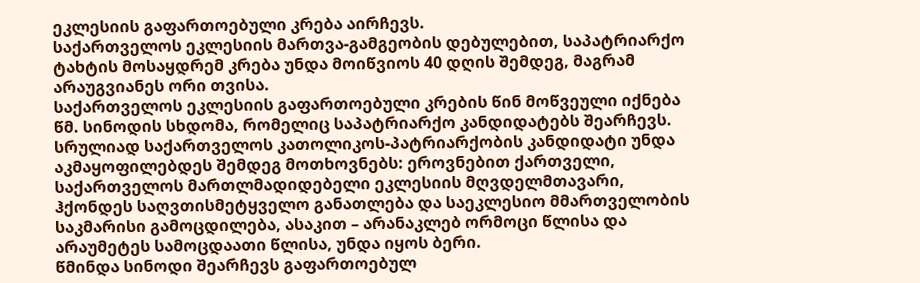ეკლესიის გაფართოებული კრება აირჩევს.
საქართველოს ეკლესიის მართვა-გამგეობის დებულებით, საპატრიარქო ტახტის მოსაყდრემ კრება უნდა მოიწვიოს 40 დღის შემდეგ, მაგრამ არაუგვიანეს ორი თვისა.
საქართველოს ეკლესიის გაფართოებული კრების წინ მოწვეული იქნება წმ. სინოდის სხდომა, რომელიც საპატრიარქო კანდიდატებს შეარჩევს.
სრულიად საქართველოს კათოლიკოს-პატრიარქობის კანდიდატი უნდა აკმაყოფილებდეს შემდეგ მოთხოვნებს: ეროვნებით ქართველი, საქართველოს მართლმადიდებელი ეკლესიის მღვდელმთავარი, ჰქონდეს საღვთისმეტყველო განათლება და საეკლესიო მმართველობის საკმარისი გამოცდილება, ასაკით – არანაკლებ ორმოცი წლისა და არაუმეტეს სამოცდაათი წლისა, უნდა იყოს ბერი.
წმინდა სინოდი შეარჩევს გაფართოებულ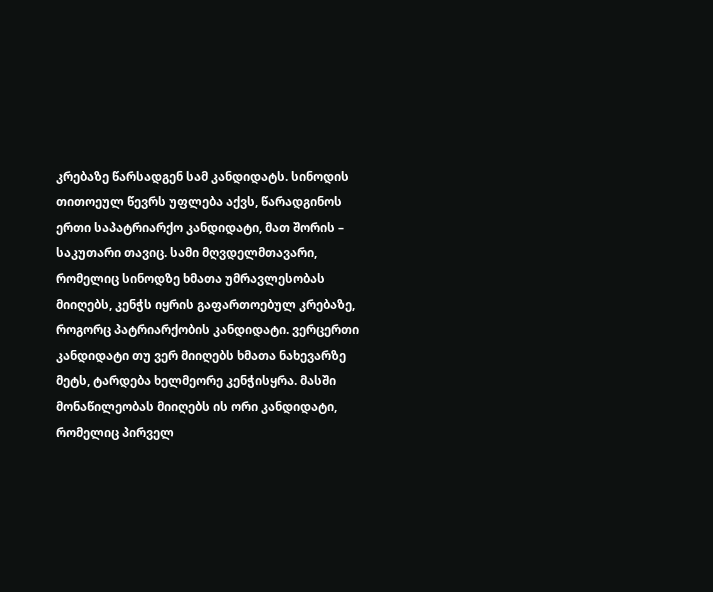კრებაზე წარსადგენ სამ კანდიდატს. სინოდის თითოეულ წევრს უფლება აქვს, წარადგინოს ერთი საპატრიარქო კანდიდატი, მათ შორის – საკუთარი თავიც. სამი მღვდელმთავარი, რომელიც სინოდზე ხმათა უმრავლესობას მიიღებს, კენჭს იყრის გაფართოებულ კრებაზე, როგორც პატრიარქობის კანდიდატი. ვერცერთი კანდიდატი თუ ვერ მიიღებს ხმათა ნახევარზე მეტს, ტარდება ხელმეორე კენჭისყრა. მასში მონაწილეობას მიიღებს ის ორი კანდიდატი, რომელიც პირველ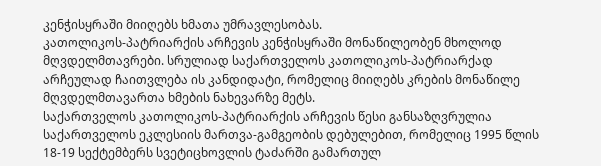კენჭისყრაში მიიღებს ხმათა უმრავლესობას.
კათოლიკოს-პატრიარქის არჩევის კენჭისყრაში მონაწილეობენ მხოლოდ მღვდელმთავრები. სრულიად საქართველოს კათოლიკოს-პატრიარქად არჩეულად ჩაითვლება ის კანდიდატი, რომელიც მიიღებს კრების მონაწილე მღვდელმთავართა ხმების ნახევარზე მეტს.
საქართველოს კათოლიკოს-პატრიარქის არჩევის წესი განსაზღვრულია საქართველოს ეკლესიის მართვა-გამგეობის დებულებით, რომელიც 1995 წლის 18-19 სექტემბერს სვეტიცხოვლის ტაძარში გამართულ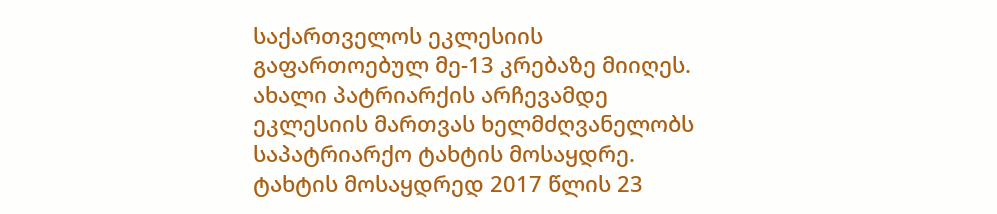საქართველოს ეკლესიის გაფართოებულ მე-13 კრებაზე მიიღეს.
ახალი პატრიარქის არჩევამდე ეკლესიის მართვას ხელმძღვანელობს საპატრიარქო ტახტის მოსაყდრე. ტახტის მოსაყდრედ 2017 წლის 23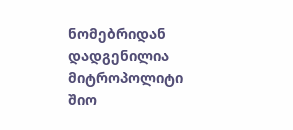ნომებრიდან დადგენილია მიტროპოლიტი შიო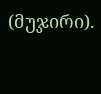(მუჯირი).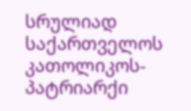სრულიად საქართველოს კათოლიკოს-პატრიარქი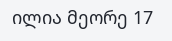ილია მეორე 17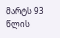მარტს 93 წლის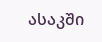ასაკში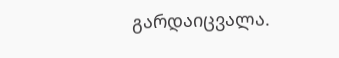გარდაიცვალა.